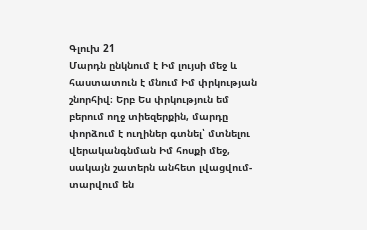Գլուխ 21
Մարդն ընկնում է Իմ լույսի մեջ և հաստատուն է մնում Իմ փրկության շնորհիվ։ Երբ Ես փրկություն եմ բերում ողջ տիեզերքին, մարդը փորձում է ուղիներ գտնել՝ մտնելու վերականգնման Իմ հոսքի մեջ, սակայն շատերն անհետ լվացվում-տարվում են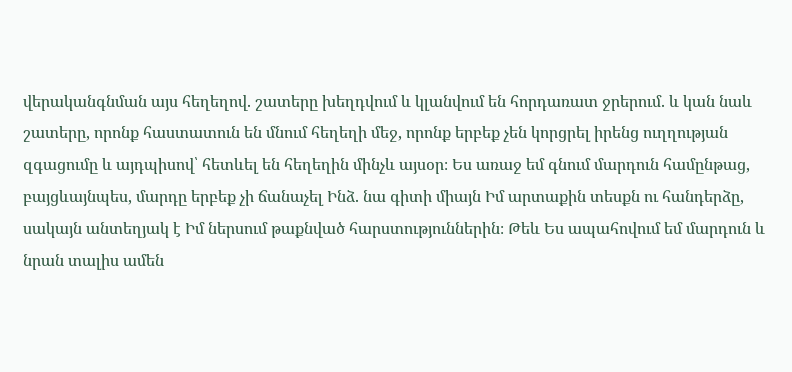վերականգնման այս հեղեղով. շատերը խեղդվում և կլանվում են հորդառատ ջրերում. և կան նաև շատերը, որոնք հաստատուն են մնում հեղեղի մեջ, որոնք երբեք չեն կորցրել իրենց ուղղության զգացումը և այդպիսով՝ հետևել են հեղեղին մինչև այսօր։ Ես առաջ եմ գնում մարդուն համընթաց, բայցևայնպես, մարդը երբեք չի ճանաչել Ինձ. նա գիտի միայն Իմ արտաքին տեսքն ու հանդերձը, սակայն անտեղյակ է Իմ ներսում թաքնված հարստություններին։ Թեև Ես ապահովում եմ մարդուն և նրան տալիս ամեն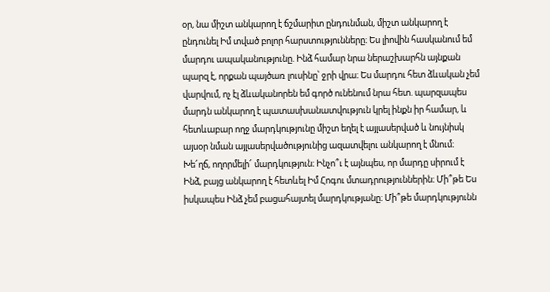օր, նա միշտ անկարող է ճշմարիտ ընդունման, միշտ անկարող է ընդունել Իմ տված բոլոր հարստությունները։ Ես լիովին հասկանում եմ մարդու ապականությունը. Ինձ համար նրա ներաշխարհն այնքան պարզ է, որքան պայծառ լուսինը՝ ջրի վրա։ Ես մարդու հետ ձևական չեմ վարվում, ոչ էլ ձևականորեն եմ գործ ունենում նրա հետ. պարզապես մարդն անկարող է պատասխանատվություն կրել ինքն իր համար, և հետևաբար ողջ մարդկությունը միշտ եղել է այլասերված և նույնիսկ այսօր նման այլասերվածությունից ազատվելու անկարող է մնում։ Խե՜ղճ, ողորմելի՜ մարդկություն։ Ինչո՞ւ է այնպես, որ մարդը սիրում է Ինձ, բայց անկարող է հետևել Իմ Հոգու մտադրություններին։ Մի՞թե Ես իսկապես Ինձ չեմ բացահայտել մարդկությանը։ Մի՞թե մարդկությունն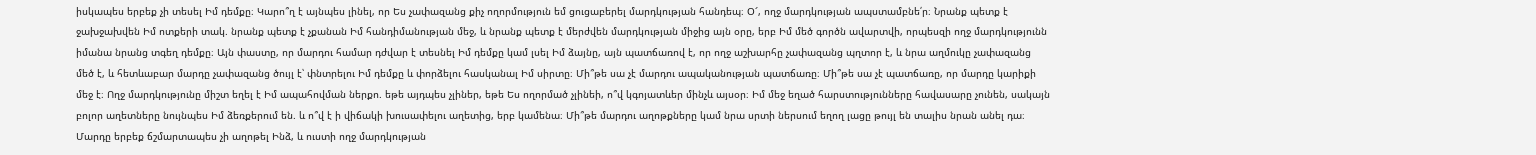իսկապես երբեք չի տեսել Իմ դեմքը։ Կարո՞ղ է այնպես լինել, որ Ես չափազանց քիչ ողորմություն եմ ցուցաբերել մարդկության հանդեպ։ Օ՜, ողջ մարդկության ապստամբնե՛ր։ Նրանք պետք է ջախջախվեն Իմ ոտքերի տակ. նրանք պետք է չքանան Իմ հանդիմանության մեջ, և նրանք պետք է մերժվեն մարդկության միջից այն օրը, երբ Իմ մեծ գործն ավարտվի, որպեսզի ողջ մարդկությունն իմանա նրանց տգեղ դեմքը։ Այն փաստը, որ մարդու համար դժվար է տեսնել Իմ դեմքը կամ լսել Իմ ձայնը, այն պատճառով է, որ ողջ աշխարհը չափազանց պղտոր է, և նրա աղմուկը չափազանց մեծ է, և հետևաբար մարդը չափազանց ծույլ է՝ փնտրելու Իմ դեմքը և փորձելու հասկանալ Իմ սիրտը։ Մի՞թե սա չէ մարդու ապականության պատճառը։ Մի՞թե սա չէ պատճառը, որ մարդը կարիքի մեջ է։ Ողջ մարդկությունը միշտ եղել է Իմ ապահովման ներքո. եթե այդպես չլիներ, եթե Ես ողորմած չլինեի, ո՞վ կգոյատևեր մինչև այսօր։ Իմ մեջ եղած հարստությունները հավասարը չունեն, սակայն բոլոր աղետները նույնպես Իմ ձեռքերում են. և ո՞վ է ի վիճակի խուսափելու աղետից, երբ կամենա։ Մի՞թե մարդու աղոթքները կամ նրա սրտի ներսում եղող լացը թույլ են տալիս նրան անել դա։ Մարդը երբեք ճշմարտապես չի աղոթել Ինձ, և ուստի ողջ մարդկության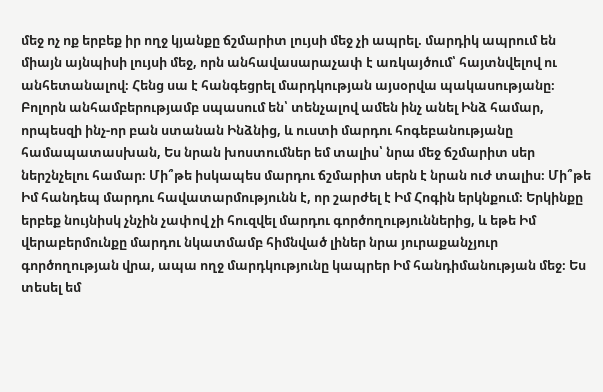մեջ ոչ ոք երբեք իր ողջ կյանքը ճշմարիտ լույսի մեջ չի ապրել. մարդիկ ապրում են միայն այնպիսի լույսի մեջ, որն անհավասարաչափ է առկայծում՝ հայտնվելով ու անհետանալով։ Հենց սա է հանգեցրել մարդկության այսօրվա պակասությանը։
Բոլորն անհամբերությամբ սպասում են՝ տենչալով ամեն ինչ անել Ինձ համար, որպեսզի ինչ-որ բան ստանան Ինձնից, և ուստի մարդու հոգեբանությանը համապատասխան, Ես նրան խոստումներ եմ տալիս՝ նրա մեջ ճշմարիտ սեր ներշնչելու համար։ Մի՞թե իսկապես մարդու ճշմարիտ սերն է նրան ուժ տալիս։ Մի՞թե Իմ հանդեպ մարդու հավատարմությունն է, որ շարժել է Իմ Հոգին երկնքում։ Երկինքը երբեք նույնիսկ չնչին չափով չի հուզվել մարդու գործողություններից, և եթե Իմ վերաբերմունքը մարդու նկատմամբ հիմնված լիներ նրա յուրաքանչյուր գործողության վրա, ապա ողջ մարդկությունը կապրեր Իմ հանդիմանության մեջ։ Ես տեսել եմ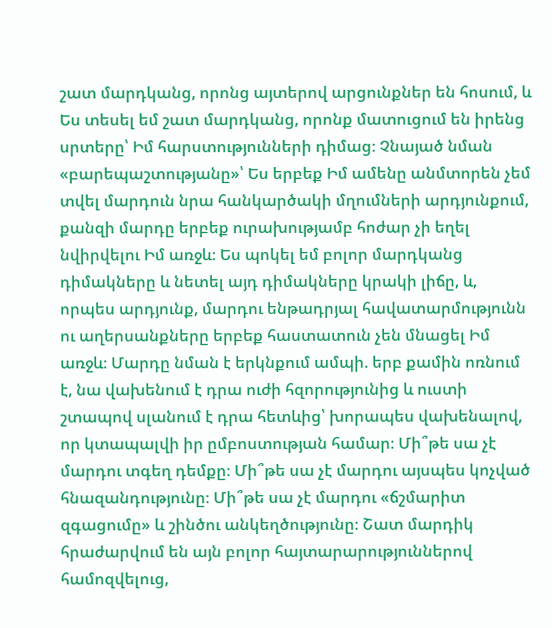շատ մարդկանց, որոնց այտերով արցունքներ են հոսում, և Ես տեսել եմ շատ մարդկանց, որոնք մատուցում են իրենց սրտերը՝ Իմ հարստությունների դիմաց։ Չնայած նման «բարեպաշտությանը»՝ Ես երբեք Իմ ամենը անմտորեն չեմ տվել մարդուն նրա հանկարծակի մղումների արդյունքում, քանզի մարդը երբեք ուրախությամբ հոժար չի եղել նվիրվելու Իմ առջև։ Ես պոկել եմ բոլոր մարդկանց դիմակները և նետել այդ դիմակները կրակի լիճը, և, որպես արդյունք, մարդու ենթադրյալ հավատարմությունն ու աղերսանքները երբեք հաստատուն չեն մնացել Իմ առջև։ Մարդը նման է երկնքում ամպի. երբ քամին ոռնում է, նա վախենում է դրա ուժի հզորությունից և ուստի շտապով սլանում է դրա հետևից՝ խորապես վախենալով, որ կտապալվի իր ըմբոստության համար։ Մի՞թե սա չէ մարդու տգեղ դեմքը։ Մի՞թե սա չէ մարդու այսպես կոչված հնազանդությունը։ Մի՞թե սա չէ մարդու «ճշմարիտ զգացումը» և շինծու անկեղծությունը։ Շատ մարդիկ հրաժարվում են այն բոլոր հայտարարություններով համոզվելուց,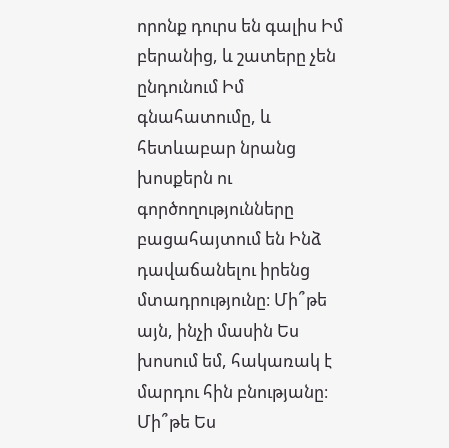որոնք դուրս են գալիս Իմ բերանից, և շատերը չեն ընդունում Իմ գնահատումը, և հետևաբար նրանց խոսքերն ու գործողությունները բացահայտում են Ինձ դավաճանելու իրենց մտադրությունը։ Մի՞թե այն, ինչի մասին Ես խոսում եմ, հակառակ է մարդու հին բնությանը։ Մի՞թե Ես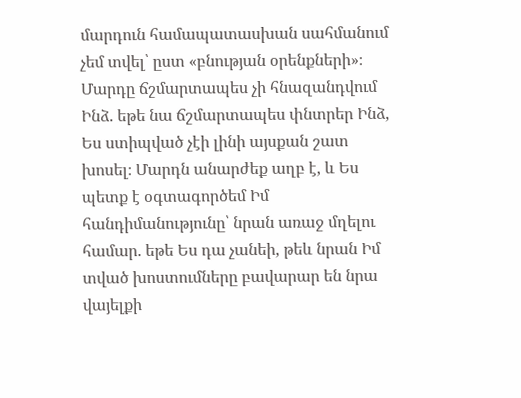մարդուն համապատասխան սահմանում չեմ տվել՝ ըստ «բնության օրենքների»։ Մարդը ճշմարտապես չի հնազանդվում Ինձ. եթե նա ճշմարտապես փնտրեր Ինձ, Ես ստիպված չէի լինի այսքան շատ խոսել։ Մարդն անարժեք աղբ է, և Ես պետք է օգտագործեմ Իմ հանդիմանությունը՝ նրան առաջ մղելու համար. եթե Ես դա չանեի, թեև նրան Իմ տված խոստումները բավարար են նրա վայելքի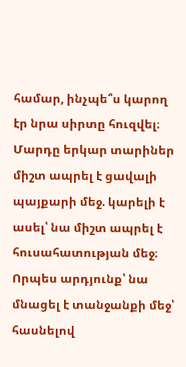համար, ինչպե՞ս կարող էր նրա սիրտը հուզվել։ Մարդը երկար տարիներ միշտ ապրել է ցավալի պայքարի մեջ. կարելի է ասել՝ նա միշտ ապրել է հուսահատության մեջ։ Որպես արդյունք՝ նա մնացել է տանջանքի մեջ՝ հասնելով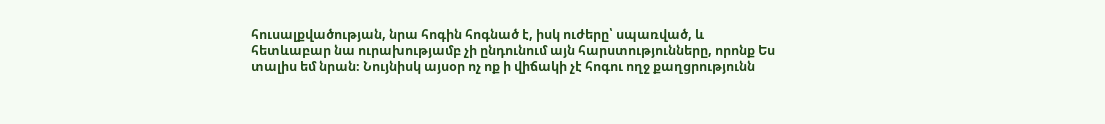հուսալքվածության, նրա հոգին հոգնած է, իսկ ուժերը՝ սպառված, և հետևաբար նա ուրախությամբ չի ընդունում այն հարստությունները, որոնք Ես տալիս եմ նրան։ Նույնիսկ այսօր ոչ ոք ի վիճակի չէ հոգու ողջ քաղցրությունն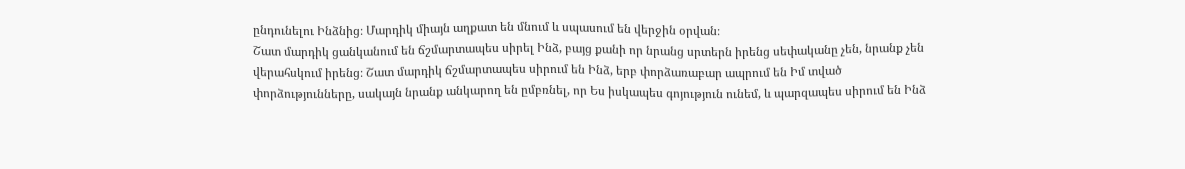ընդունելու Ինձնից։ Մարդիկ միայն աղքատ են մնում և սպասում են վերջին օրվան։
Շատ մարդիկ ցանկանում են ճշմարտապես սիրել Ինձ, բայց քանի որ նրանց սրտերն իրենց սեփականը չեն, նրանք չեն վերահսկում իրենց։ Շատ մարդիկ ճշմարտապես սիրում են Ինձ, երբ փորձառաբար ապրում են Իմ տված փորձությունները, սակայն նրանք անկարող են ըմբռնել, որ Ես իսկապես գոյություն ունեմ, և պարզապես սիրում են Ինձ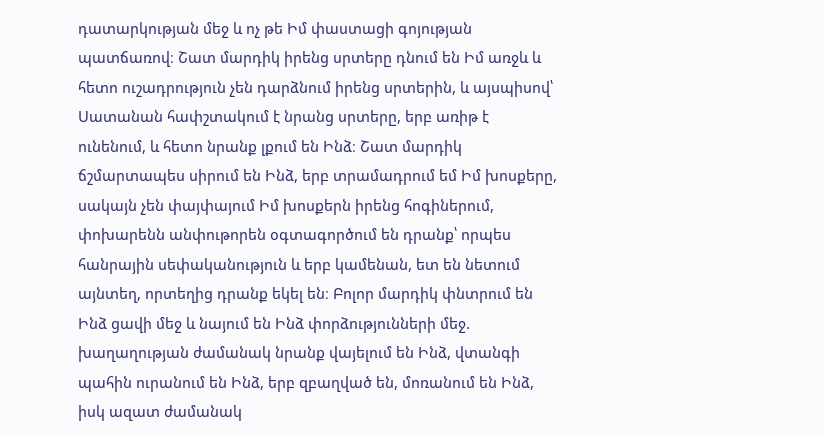դատարկության մեջ և ոչ թե Իմ փաստացի գոյության պատճառով։ Շատ մարդիկ իրենց սրտերը դնում են Իմ առջև և հետո ուշադրություն չեն դարձնում իրենց սրտերին, և այսպիսով՝ Սատանան հափշտակում է նրանց սրտերը, երբ առիթ է ունենում, և հետո նրանք լքում են Ինձ։ Շատ մարդիկ ճշմարտապես սիրում են Ինձ, երբ տրամադրում եմ Իմ խոսքերը, սակայն չեն փայփայում Իմ խոսքերն իրենց հոգիներում, փոխարենն անփութորեն օգտագործում են դրանք՝ որպես հանրային սեփականություն և երբ կամենան, ետ են նետում այնտեղ, որտեղից դրանք եկել են։ Բոլոր մարդիկ փնտրում են Ինձ ցավի մեջ և նայում են Ինձ փորձությունների մեջ. խաղաղության ժամանակ նրանք վայելում են Ինձ, վտանգի պահին ուրանում են Ինձ, երբ զբաղված են, մոռանում են Ինձ, իսկ ազատ ժամանակ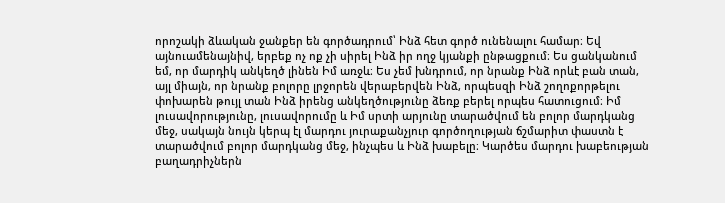որոշակի ձևական ջանքեր են գործադրում՝ Ինձ հետ գործ ունենալու համար։ Եվ այնուամենայնիվ, երբեք ոչ ոք չի սիրել Ինձ իր ողջ կյանքի ընթացքում։ Ես ցանկանում եմ, որ մարդիկ անկեղծ լինեն Իմ առջև։ Ես չեմ խնդրում, որ նրանք Ինձ որևէ բան տան, այլ միայն, որ նրանք բոլորը լրջորեն վերաբերվեն Ինձ, որպեսզի Ինձ շողոքորթելու փոխարեն թույլ տան Ինձ իրենց անկեղծությունը ձեռք բերել որպես հատուցում։ Իմ լուսավորությունը, լուսավորումը և Իմ սրտի արյունը տարածվում են բոլոր մարդկանց մեջ, սակայն նույն կերպ էլ մարդու յուրաքանչյուր գործողության ճշմարիտ փաստն է տարածվում բոլոր մարդկանց մեջ, ինչպես և Ինձ խաբելը։ Կարծես մարդու խաբեության բաղադրիչներն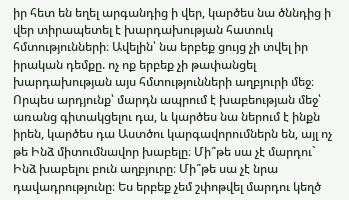իր հետ են եղել արգանդից ի վեր, կարծես նա ծննդից ի վեր տիրապետել է խարդախության հատուկ հմտությունների։ Ավելին՝ նա երբեք ցույց չի տվել իր իրական դեմքը. ոչ ոք երբեք չի թափանցել խարդախության այս հմտությունների աղբյուրի մեջ։ Որպես արդյունք՝ մարդն ապրում է խաբեության մեջ՝ առանց գիտակցելու դա, և կարծես նա ներում է ինքն իրեն, կարծես դա Աստծու կարգավորումներն են, այլ ոչ թե Ինձ միտումնավոր խաբելը։ Մի՞թե սա չէ մարդու` Ինձ խաբելու բուն աղբյուրը։ Մի՞թե սա չէ նրա դավադրությունը։ Ես երբեք չեմ շփոթվել մարդու կեղծ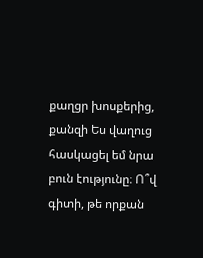քաղցր խոսքերից, քանզի Ես վաղուց հասկացել եմ նրա բուն էությունը։ Ո՞վ գիտի, թե որքան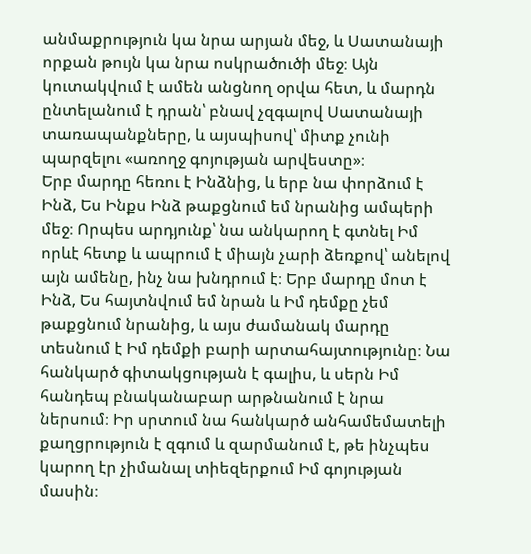անմաքրություն կա նրա արյան մեջ, և Սատանայի որքան թույն կա նրա ոսկրածուծի մեջ։ Այն կուտակվում է ամեն անցնող օրվա հետ, և մարդն ընտելանում է դրան՝ բնավ չզգալով Սատանայի տառապանքները, և այսպիսով՝ միտք չունի պարզելու «առողջ գոյության արվեստը»։
Երբ մարդը հեռու է Ինձնից, և երբ նա փորձում է Ինձ, Ես Ինքս Ինձ թաքցնում եմ նրանից ամպերի մեջ։ Որպես արդյունք՝ նա անկարող է գտնել Իմ որևէ հետք և ապրում է միայն չարի ձեռքով՝ անելով այն ամենը, ինչ նա խնդրում է։ Երբ մարդը մոտ է Ինձ, Ես հայտնվում եմ նրան և Իմ դեմքը չեմ թաքցնում նրանից, և այս ժամանակ մարդը տեսնում է Իմ դեմքի բարի արտահայտությունը։ Նա հանկարծ գիտակցության է գալիս, և սերն Իմ հանդեպ բնականաբար արթնանում է նրա ներսում։ Իր սրտում նա հանկարծ անհամեմատելի քաղցրություն է զգում և զարմանում է, թե ինչպես կարող էր չիմանալ տիեզերքում Իմ գոյության մասին։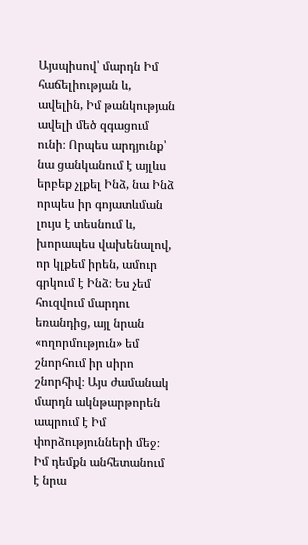Այսպիսով՝ մարդն Իմ հաճելիության և, ավելին, Իմ թանկության ավելի մեծ զգացում ունի։ Որպես արդյունք՝ նա ցանկանում է այլևս երբեք չլքել Ինձ, նա Ինձ որպես իր գոյատևման լույս է տեսնում և, խորապես վախենալով, որ կլքեմ իրեն, ամուր գրկում է Ինձ։ Ես չեմ հուզվում մարդու եռանդից, այլ նրան «ողորմություն» եմ շնորհում իր սիրո շնորհիվ։ Այս ժամանակ մարդն ակնթարթորեն ապրում է Իմ փորձությունների մեջ։ Իմ դեմքն անհետանում է նրա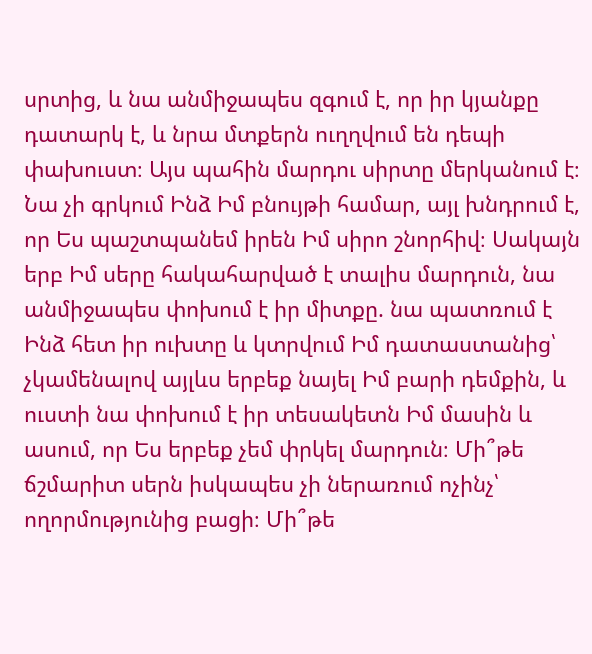սրտից, և նա անմիջապես զգում է, որ իր կյանքը դատարկ է, և նրա մտքերն ուղղվում են դեպի փախուստ։ Այս պահին մարդու սիրտը մերկանում է։ Նա չի գրկում Ինձ Իմ բնույթի համար, այլ խնդրում է, որ Ես պաշտպանեմ իրեն Իմ սիրո շնորհիվ։ Սակայն երբ Իմ սերը հակահարված է տալիս մարդուն, նա անմիջապես փոխում է իր միտքը. նա պատռում է Ինձ հետ իր ուխտը և կտրվում Իմ դատաստանից՝ չկամենալով այլևս երբեք նայել Իմ բարի դեմքին, և ուստի նա փոխում է իր տեսակետն Իմ մասին և ասում, որ Ես երբեք չեմ փրկել մարդուն։ Մի՞թե ճշմարիտ սերն իսկապես չի ներառում ոչինչ՝ ողորմությունից բացի։ Մի՞թե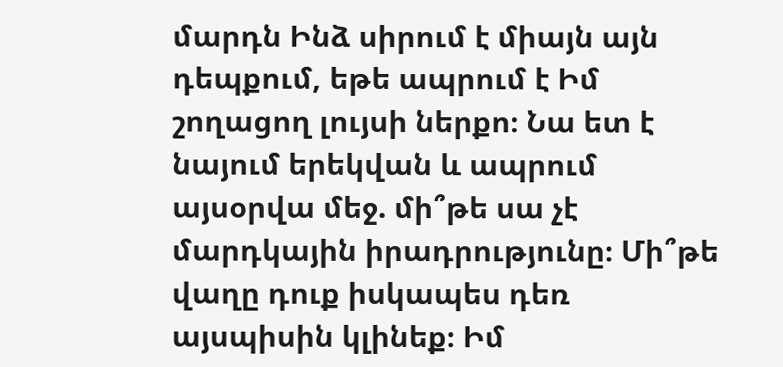մարդն Ինձ սիրում է միայն այն դեպքում, եթե ապրում է Իմ շողացող լույսի ներքո։ Նա ետ է նայում երեկվան և ապրում այսօրվա մեջ. մի՞թե սա չէ մարդկային իրադրությունը։ Մի՞թե վաղը դուք իսկապես դեռ այսպիսին կլինեք։ Իմ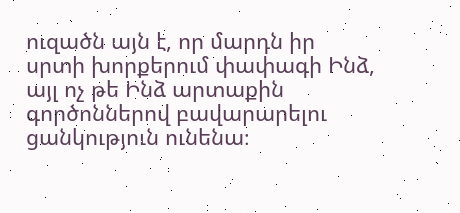ուզածն այն է, որ մարդն իր սրտի խորքերում փափագի Ինձ, այլ ոչ թե Ինձ արտաքին գործոններով բավարարելու ցանկություն ունենա։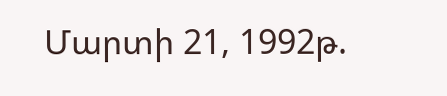Մարտի 21, 1992թ.